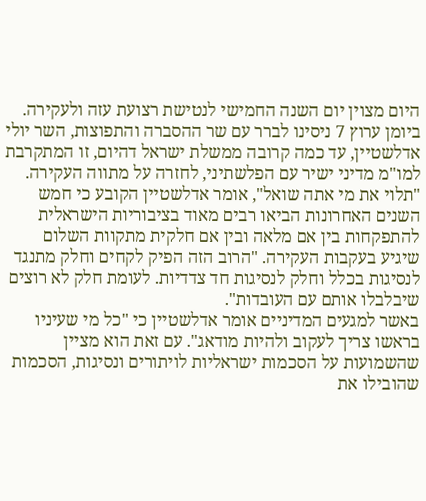היום מצוין יום השנה החמישי לנטישת רצועת עזה ולעקירה. ביומן ערוץ 7 ניסינו לברר עם שר ההסברה והתפוצות, השר יולי אדלשטיין, עד כמה קרובה ממשלת ישראל דהיום, זו המתקרבת למו"מ מדיני ישיר עם הפלשתיני, לחזרה על מתווה העקירה.
"תלוי את מי אתה שואל", אומר אדלשטיין הקובע כי חמש השנים האחרונות הביאו רבים מאוד בציבוריות הישראלית להתפקחות בין אם מלאה ובין אם חלקית מתקוות השלום שיגיע בעקבות העקירה. "הרוב הזה הפיק לקחים וחלק מתנגד לנסיגות בכלל וחלק לנסיגות חד צדדיות. לעומת חלק לא רוצים שיבלבלו אותם עם העובדות".
באשר למגעים המדיניים אומר אדלשטיין כי "כל מי שעיניו בראשו צריך לעקוב ולהיות מודאג". עם זאת הוא מציין שהשמועות על הסכמות ישראליות לויתורים ונסיגות, הסכמות שהובילו את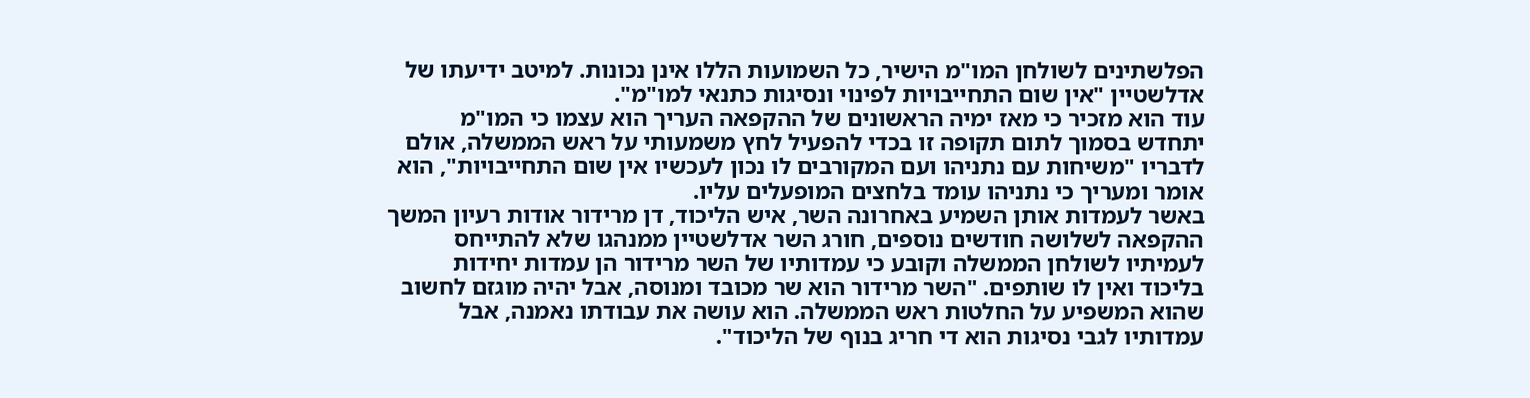הפלשתינים לשולחן המו"מ הישיר, כל השמועות הללו אינן נכונות. למיטב ידיעתו של אדלשטיין "אין שום התחייבויות לפינוי ונסיגות כתנאי למו"מ".
עוד הוא מזכיר כי מאז ימיה הראשונים של ההקפאה העריך הוא עצמו כי המו"מ יתחדש בסמוך לתום תקופה זו בכדי להפעיל לחץ משמעותי על ראש הממשלה, אולם לדבריו "משיחות עם נתניהו ועם המקורבים לו נכון לעכשיו אין שום התחייבויות", הוא אומר ומעריך כי נתניהו עומד בלחצים המופעלים עליו.
באשר לעמדות אותן השמיע באחרונה השר, איש הליכוד, דן מרידור אודות רעיון המשך ההקפאה לשלושה חודשים נוספים, חורג השר אדלשטיין ממנהגו שלא להתייחס לעמיתיו לשולחן הממשלה וקובע כי עמדותיו של השר מרידור הן עמדות יחידות בליכוד ואין לו שותפים. "השר מרידור הוא שר מכובד ומנוסה, אבל יהיה מוגזם לחשוב שהוא המשפיע על החלטות ראש הממשלה. הוא עושה את עבודתו נאמנה, אבל עמדותיו לגבי נסיגות הוא די חריג בנוף של הליכוד".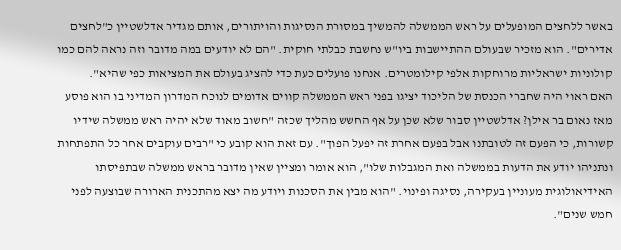באשר ללחצים המופעלים על ראש הממשלה להמשיך במסורת הנסיגות והויתורים, אותם מגדיר אדלשטיין כ"לחצים אדירים". הוא מזכיר שבעולם ההתיישבות ביו"ש נחשבת כבלתי חוקית. "הם לא יודעים במה מדובר וזה נראה להם כמו קולוניות ישראליות מרוחקות אלפי קילומטרים. אנחנו פועלים כעת כדי להציג בעולם את המציאות כפי שהיא".
האם ראוי היה שחברי הכנסת של הליכוד יציגו בפני ראש הממשלה קווים אדומים לנוכח המדרון המדיני בו הוא פוסע מאז נאום בר אילן? אדלשטיין סבור שלא שכן על אף החשש מהליך שכזה "חשוב מאוד שלא יהיה ראש ממשלה שידיו קשורות, כי הפעם זה לטובתנו אבל בפעם אחרת זה יפעל הפוך". עם זאת הוא קובע כי "רבים עוקבים אחר כל התפתחות ונתניהו יודע את הדעות בממשלה ואת המגבלות שלו", הוא אומר ומציין שאין מדובר בראש ממשלה שבתפיסתו האידיאולוגית מעוניין בעקירה, נסיגה ופינוי. "הוא מבין את הסכנות ויודע מה יצא מהתכנית הארורה שבוצעה לפני חמש שנים".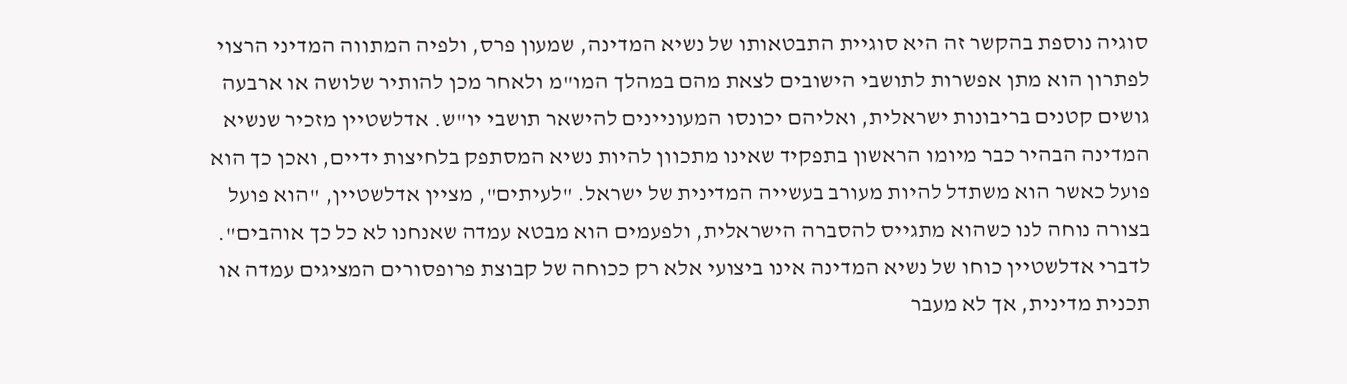סוגיה נוספת בהקשר זה היא סוגיית התבטאותו של נשיא המדינה, שמעון פרס, ולפיה המתווה המדיני הרצוי לפתרון הוא מתן אפשרות לתושבי הישובים לצאת מהם במהלך המו"מ ולאחר מכן להותיר שלושה או ארבעה גושים קטנים בריבונות ישראלית, ואליהם יכונסו המעוניינים להישאר תושבי יו"ש. אדלשטיין מזכיר שנשיא המדינה הבהיר כבר מיומו הראשון בתפקיד שאינו מתכוון להיות נשיא המסתפק בלחיצות ידיים, ואכן כך הוא פועל כאשר הוא משתדל להיות מעורב בעשייה המדינית של ישראל. "לעיתים", מציין אדלשטיין, "הוא פועל בצורה נוחה לנו כשהוא מתגייס להסברה הישראלית, ולפעמים הוא מבטא עמדה שאנחנו לא כל כך אוהבים".
לדברי אדלשטיין כוחו של נשיא המדינה אינו ביצועי אלא רק ככוחה של קבוצת פרופסורים המציגים עמדה או תכנית מדינית, אך לא מעבר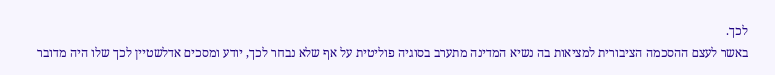לכך.
באשר לעצם ההסכמה הציבורית למציאות בה נשיא המדינה מתערב בסוגיה פוליטית על אף שלא נבחר לכך, יודע ומסכים אדלשטיין לכך שלו היה מדובר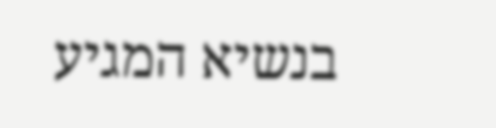בנשיא המגיע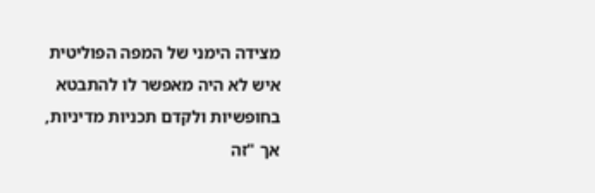מצידה הימני של המפה הפוליטית איש לא היה מאפשר לו להתבטא בחופשיות ולקדם תכניות מדיניות, אך "זה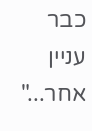כבר עניין אחר..."